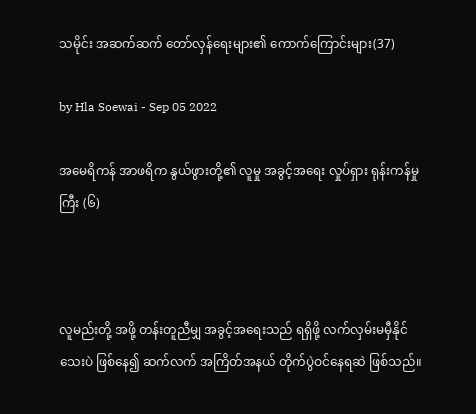သမိုင်း အဆက်ဆက် တော်လှန်ရေးများ၏ ကောက်ကြောင်းများ(37)

by Hla Soewai - Sep 05 2022

အမေရိကန် အာဖရိက နွယ်ဖွားတို့၏ လူမှု အခွင့်အရေး လှုပ်ရှား ရုန်းကန်မှုကြီး (၆)



လူမည်းတို့ အဖို့ တန်းတူညီမျှ အခွင့်အရေးသည် ရရှိဖို့ လက်လှမ်းမမှီနိုင်သေးပဲ ဖြစ်နေ၍ ဆက်လက် အကြိတ်အနယ် တိုက်ပွဲဝင်နေရဆဲ ဖြစ်သည်။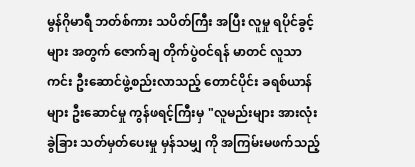မွန်ဂိုမာရီ ဘတ်စ်ကား သပိတ်ကြီး အပြီး လူမှု ရပိုင်ခွင့်များ အတွက် ဇောက်ချ တိုက်ပွဲဝင်ရန် မာတင် လူသာ ကင်း ဦးဆောင်ဖွဲ့စည်းလာသည့် တောင်ပိုင်း ခရစ်ယာန်များ ဦးဆောင်မှု ကွန်ဖရင့်ကြီးမှ "လူမည်းများ အားလုံး ခွဲခြား သတ်မှတ်ပေးမှု မှန်သမျှ ကို အကြမ်းမဖက်သည့်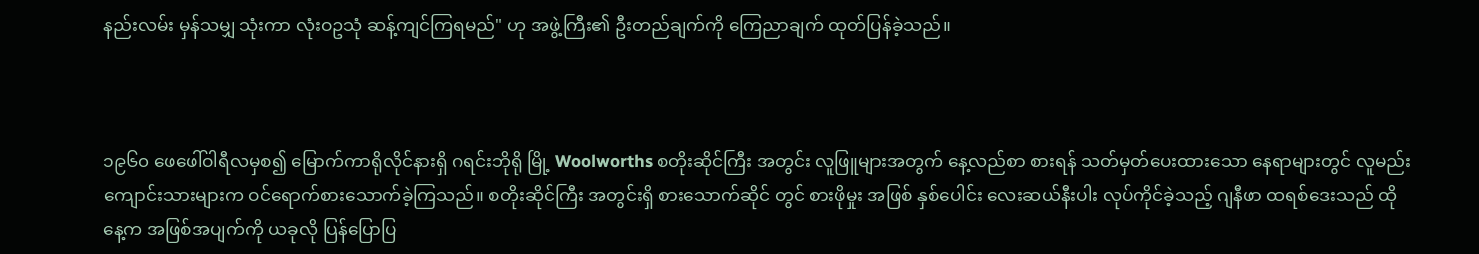နည်းလမ်း မှန်သမျှ သုံးကာ လုံးဝဥသုံ ဆန့်ကျင်ကြရမည်" ဟု အဖွဲ့ကြီး၏ ဦးတည်ချက်ကို ကြေညာချက် ထုတ်ပြန်ခဲ့သည်။



၁၉၆၀ ဖေဖေါ်ဝါရီလမှစ၍ မြောက်ကာရိုလိုင်နားရှိ ဂရင်းဘိုရို မြို့ Woolworths စတိုးဆိုင်ကြီး အတွင်း လူဖြူများအတွက် နေ့လည်စာ စားရန် သတ်မှတ်ပေးထားသော နေရာများတွင် ‌လူမည်း ကျောင်းသားများက ဝင်ရောက်စားသောက်ခဲ့ကြသည်။ စတိုးဆိုင်ကြီး အတွင်းရှိ စားသောက်ဆိုင် တွင် စားဖိုမှုး အဖြစ် နှစ်ပေါင်း လေးဆယ်နီးပါး လုပ်ကိုင်ခဲ့သည့် ဂျနီဖာ ထရစ်ဒေးသည် ထိုနေ့က အဖြစ်အပျက်ကို ယခုလို ပြန်ပြောပြ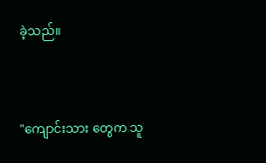ခဲ့သည်။



"ကျောင်းသား‌ တွေက သူ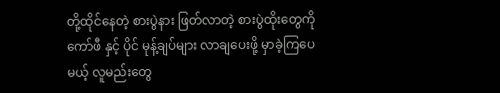တို့ထိုင်နေတဲ့ စားပွဲနား ဖြတ်လာတဲ့ စားပွဲထိုးတွေကို ကော်ဖီ နှင့် ပိုင် မုန့်ချပ်များ လာချပေးဖို့ မှာခဲ့ကြပေမယ့် လူမည်းတွေ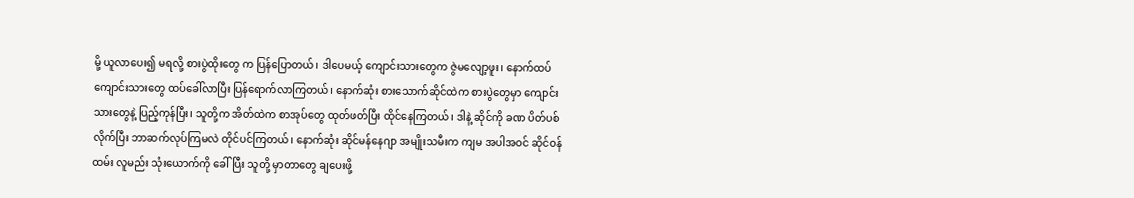မို့ ယူလာပေး၍ မရလို့ စားပွဲထိုးတွေ က ပြန်ပြောတယ်၊ ဒါပေမယ့် ကျောင်းသားတွေက ဇွဲမလျော့ဖူး၊ နောက်ထပ် ကျောင်းသားတွေ ထပ်ခေါ်လာပြီး ပြန်ရောက်လာကြတယ်၊ နောက်ဆုံး စားသောက်ဆိုင်ထဲက စားပွဲတွေမှာ ကျောင်းသားတွေနဲ့ ပြည့်ကုန်ပြီး၊ သူတို့က အိတ်ထဲက စာအုပ်တွေ ထုတ်ဖတ်ပြီး ထိုင်နေကြတယ်၊ ဒါနဲ့ ဆိုင်ကို ခဏ ပိတ်ပစ်လိုက်ပြီး ဘာဆက်လုပ်ကြမလဲ တိုင်ပင်ကြတယ်၊ နောက်ဆုံး ဆိုင်မန်နေဂျာ အမျိုးသမီးက ကျမ အပါအဝင် ဆိုင်ဝန်ထမ်း လူမည်း သုံးယောက်ကို ခေါ်ပြီး သူတို့ မှာတာတွေ ချပေးဖို့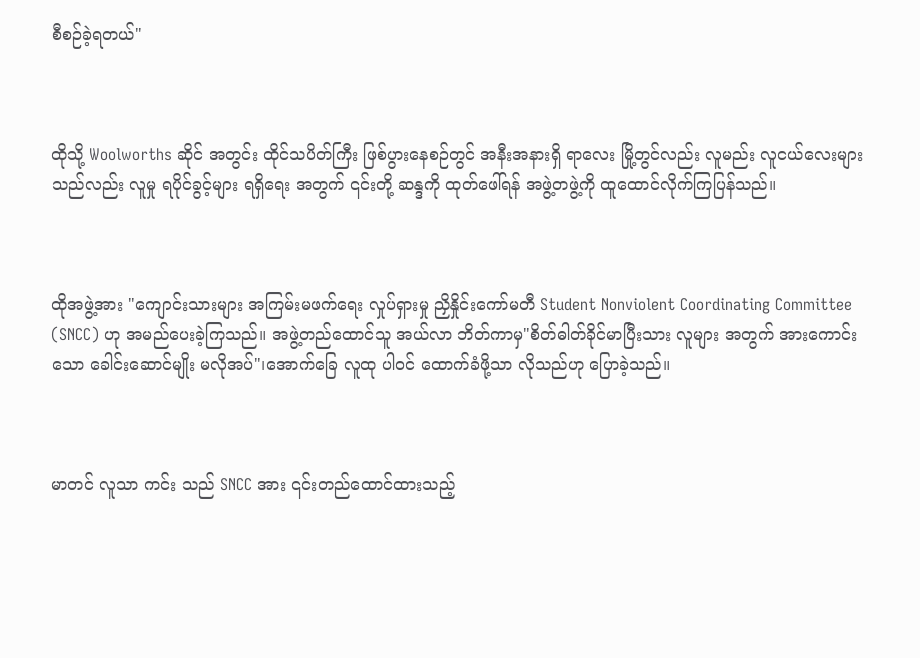စီစဉ်ခဲ့ရတယ်"



ထိုသို့ Woolworths ဆိုင် အတွင်း ထိုင်သပိတ်ကြီး ဖြစ်ပွားနေစဉ်တွင် အနီးအနားရှိ ရာလေး မြို့တွင်လည်း လူမည်း လူငယ်လေးများသည်လည်း လူမှု ရပိုင်ခွင့်များ ရရှိရေး အတွက် ၎င်းတို့ ဆန္ဒကို ထုတ်ဖေါ်ရန် အဖွဲ့တဖွဲ့ကို ထူထောင်လိုက်ကြပြန်သည်။



ထိုအဖွဲ့အား "ကျောင်းသားများ အကြမ်းမဖက်ရေး လှုပ်ရှားမှု ညှိနှိုင်းကော်မတီ Student Nonviolent Coordinating Committee (SNCC) ဟု အမည်ပေးခဲ့ကြသည်။ အဖွဲ့တည်ထောင်သူ အယ်လာ ဘိတ်ကာမှ"စိတ်ဓါတ်ခိုင်မာပြီးသား လူများ အတွက် အားကောင်းသော ခေါင်းဆောင်မျိုး မလိုအပ်"၊အောက်ခြေ လူထု ပါဝင် ထောက်ခံဖို့သာ လိုသည်ဟု ပြောခဲ့သည်။



မာတင် လူသာ ကင်း သည် SNCC အား ၎င်းတည်ထောင်ထားသည့်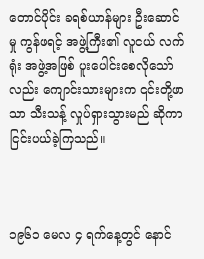တောင်ပိုင်း ခရစ်ယာန်များ ဦးဆောင်မှု ကွန်ဖရင့် အဖွဲ့ကြီး၏ လူငယ် လက်ရုံး အဖွဲ့အဖြစ် ပူးပေါင်းစေလိုသော်လည်း ကျောင်းသားများက ၎င်းတို့ဖာသာ သီးသန့် လှုပ်ရှားသွားမည် ဆိုကာ ငြင်းပယ်ခဲ့ကြသည်။



၁၉၆၁ မေလ ၄ ရက်နေ့တွင် နောင်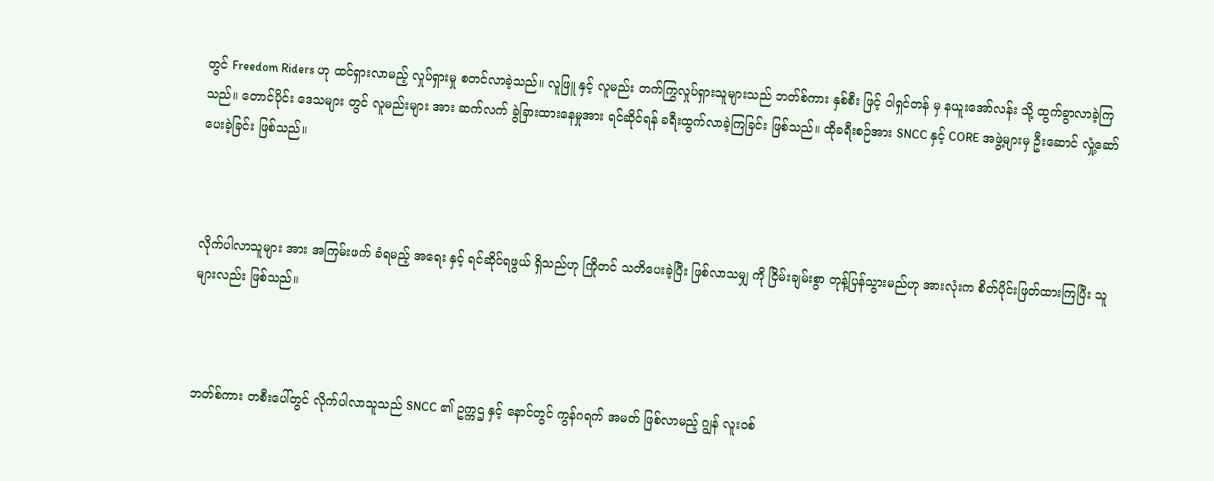တွင် Freedom Riders ဟု ထင်ရှားလာမည့် လှုပ်ရှားမှု စတင်လာခဲ့သည်။ လူဖြူ နှင့် လူမည်း တက်ကြွလှုပ်ရှားသူများသည် ဘတ်စ်ကား နှစ်စီး ဖြင့် ဝါရှင်တန် မှ နယူးအော်လန်း သို့ ထွက်ခွာလာခဲ့ကြသည်။ တောင်ပိုင်း ဒေသများ တွင် လူမည်းများ အား ဆက်လက် ခွဲခြားထား‌နေမှုအား ရင်ဆိုင်ရန် ခရီးထွက်လာခဲ့ကြခြင်း ဖြစ်သည်။ ထိုခရီးစဉ်အား SNCC နှင့် CORE အဖွဲ့များမှ ဦးဆောင် လှုံ့ဆော်ပေးခဲ့ခြင်း ဖြစ်သည်။



လိုက်ပါလာသူများ အား အကြမ်းဖက် ခံရမည့် အရေး နှင့် ရင်ဆိုင်ရဖွယ် ရှိသည်ဟု ကြိုတင် သတိပေးခဲ့ပြီး ဖြစ်လာသမျှ ကို ငြိမ်းချမ်းစွာ တုန့်ပြန်သွားမည်ဟု အားလုံးက စိတ်ပိုင်းဖြတ်ထားကြပြီး သူများလည်း ဖြစ်သည်။



ဘတ်စ်ကား တစီးပေါ်တွင် လိုက်ပါလာသူသည် SNCC ၏ ဥက္ကဌ နှင့် နောင်တွင် ကွန်ဂရက် အမတ် ဖြစ်လာမည့် ဂျွန် လူးဝစ်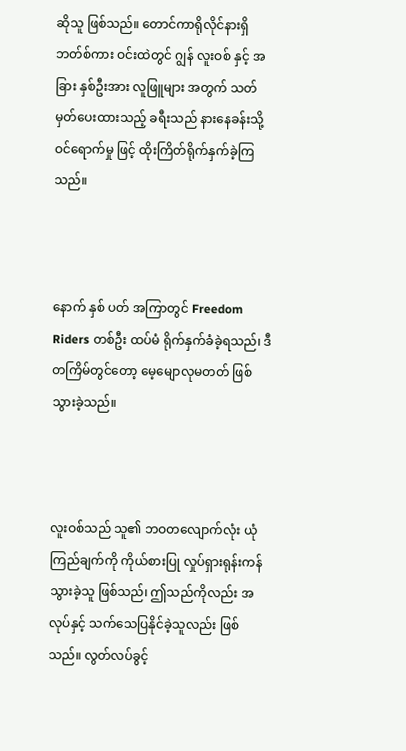ဆိုသူ ဖြစ်သည်။ တောင်ကာရိုလိုင်နားရှိ ဘတ်စ်ကား ဝင်းထဲတွင် ဂျွန် လူးဝစ် နှင့် အခြား နှစ်ဦးအား လူဖြူများ အတွက် သတ်မှတ်ပေးထားသည့် ခရီးသည် နားနေခန်းသို့ ဝင်ရောက်မှု ဖြင့် ထိုးကြိတ်ရိုက်နှက်ခဲ့ကြသည်။



နောက် နှစ် ပတ် အကြာတွင် Freedom Riders တစ်ဦး ထပ်မံ ရိုက်နှက်ခံခဲ့ရသည်၊ ဒီတကြိမ်တွင်တော့ မေ့မျောလုမတတ် ဖြစ်သွားခဲ့သည်။



လူးဝစ်သည် သူ၏ ဘဝတလျောက်လုံး ယုံကြည်ချက်ကို ကိုယ်စားပြု လှုပ်ရှားရုန်းကန်သွားခဲ့သူ ဖြစ်သည်၊ ဤသည်ကိုလည်း အလုပ်နှင့် သက်သေပြနိုင်ခဲ့သူလည်း ဖြစ်သည်။ လွတ်လပ်ခွင့်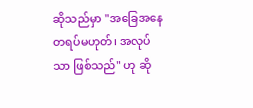ဆိုသည်မှာ "အခြေအနေ တရပ်မဟုတ်၊ အလုပ် သာ ဖြစ်သည်" ဟု ဆို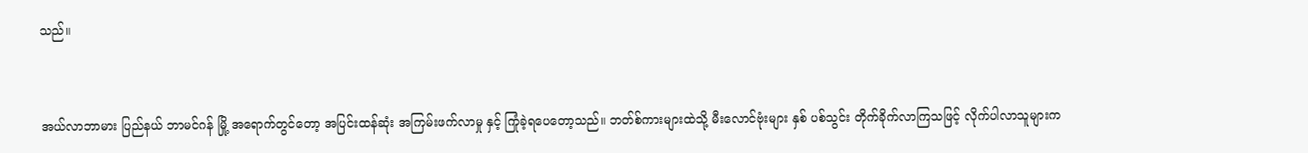သည်။



အယ်လာဘာမား ပြည်နယ် ဘာမင်ဂန် မြို့ အရောက်တွင်တော့ အပြင်းထန်ဆုံး အကြမ်းဖက်လာမှု နှင့် ကြုံခဲ့ရပေတော့သည်။ ဘတ်စ်ကားများထဲသို့ မီးလောင်ဗုံးများ နှစ် ပစ်သွင်း တိုက်ခိုက်လာကြသဖြင့် လိုက်ပါလာသူများက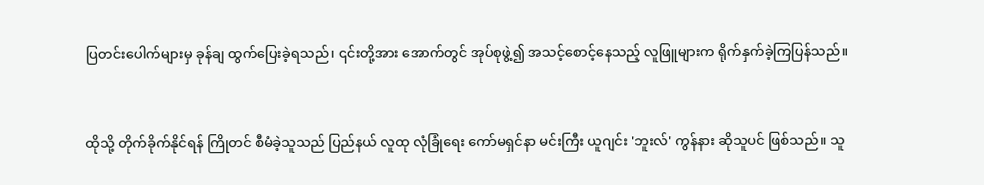ပြတင်းပေါက်များမှ ခုန်ချ ထွက်ပြေးခဲ့ရသည်၊ ၎င်းတို့အား အောက်တွင် အုပ်စုဖွဲ့၍ အသင့်စောင့်နေသည့် လူဖြူများက ရိုက်နှက်ခဲ့ကြပြန်သည်။



ထိုသို့ တိုက်ခိုက်နိုင်ရန် ကြိုတင် စီမံခဲ့သူသည် ပြည်နယ် လူထု လုံခြုံရေး ကော်မရှင်နာ မင်းကြီး ယူဂျင်း 'ဘူးလ်' ကွန်နား ‌ဆိုသူပင် ဖြစ်သည်။ သူ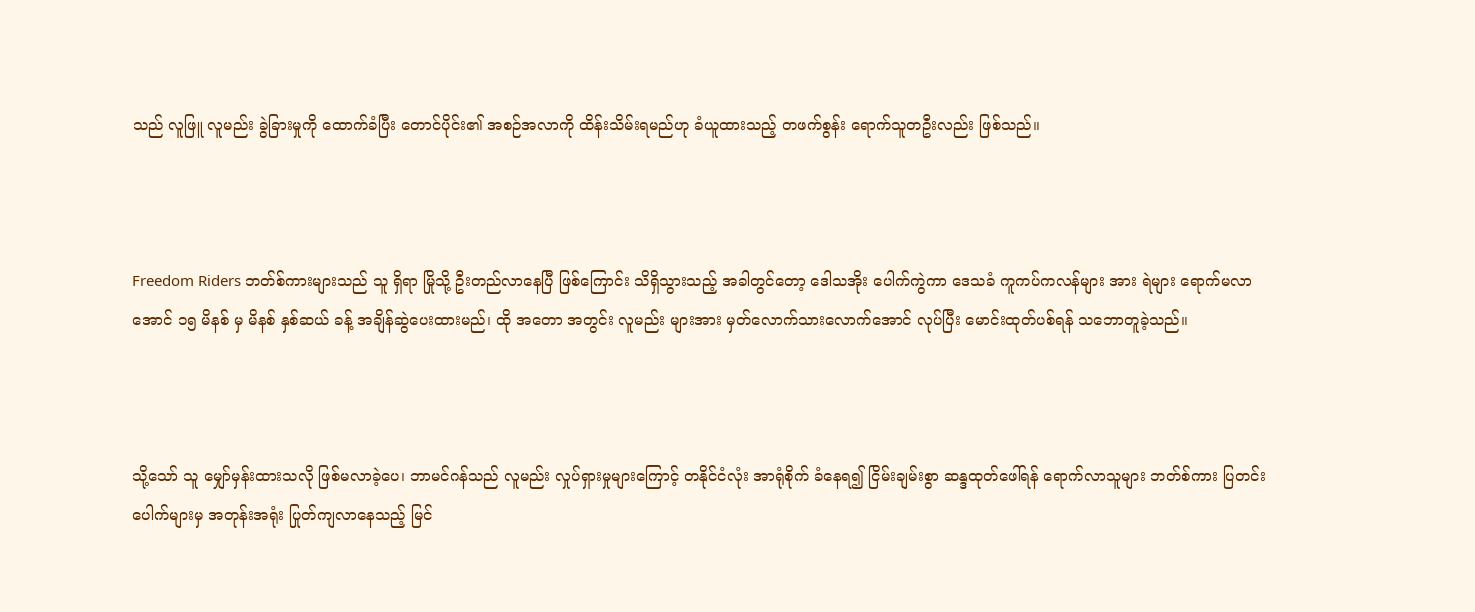သည် လူဖြူ လူမည်း ခွဲခြားမှုကို ထောက်ခံပြီး တောင်ပိုင်း၏ အစဉ်အလာကို ထိန်းသိမ်းရမည်ဟု ခံယူထားသည့် တဖက်စွန်း ရောက်သူတဦးလည်း ဖြစ်သည်။



Freedom Riders ဘတ်စ်ကားများသည် သူ ရှိရာ မြိုသို့ ဦးတည်လာနေပြီ ဖြစ်ကြောင်း သိရှိသွားသည့် အခါတွင်တော့ ဒေါသအိုး ပေါက်ကွဲကာ ဒေသခံ ကူကပ်ကလန်များ အား ရဲများ ရောက်မလာအောင် ၁၅ မိနစ် မှ မိနစ် နှစ်ဆယ် ခန့် အချိန်ဆွဲပေးထားမည်၊ ထို အတော အတွင်း လူမည်း များအား မှတ်လောက်သားလောက်အောင် လုပ်ပြီး မောင်းထုတ်ပစ်ရန် သဘောတူခဲ့သည်။



သို့သော် သူ မျှော်မှန်းထားသလို ဖြစ်မလာခဲ့ပေ၊ ဘာမင်ဂန်သည် လူမည်း လှုပ်ရှားမှုများကြောင့် တနိုင်ငံလုံး အာရုံစိုက် ခံနေရ၍ ငြိမ်းချမ်းစွာ ဆန္ဒထုတ်ဖေါ်ရန် ရောက်လာသူများ ဘတ်စ်ကား ပြတင်းပေါက်များမှ အတုန်းအရုံး ပြုတ်ကျလာနေသည့် မြင်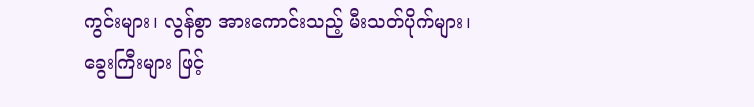ကွင်းများ၊ လွန်စွာ အားကောင်းသည့် မီးသတ်ပိုက်များ၊ ခွေးကြီးများ ဖြင့်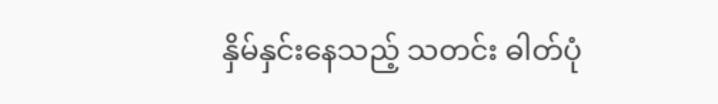နှိမ်နှင်းနေသည့် သတင်း ဓါတ်ပုံ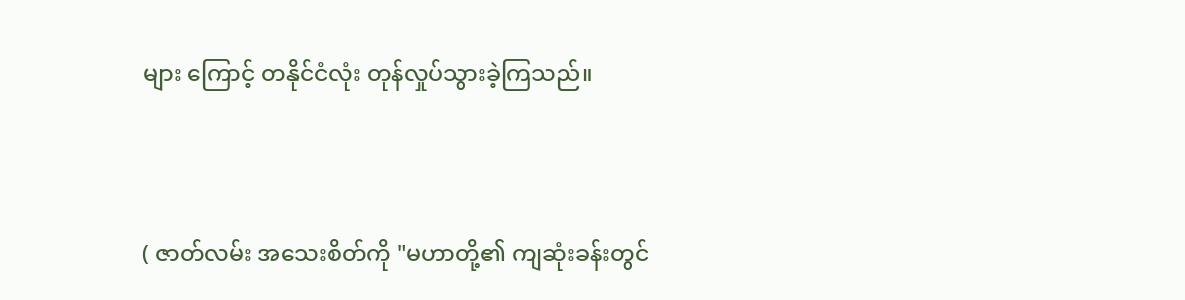များ ကြောင့် တနိုင်ငံလုံး တုန်လှုပ်သွားခဲ့ကြသည်။



( ဇာတ်လမ်း အသေးစိတ်ကို "မဟာတို့၏ ကျဆုံးခန်းတွင်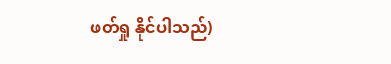ဖတ်ရှု နိုင်ပါသည်)